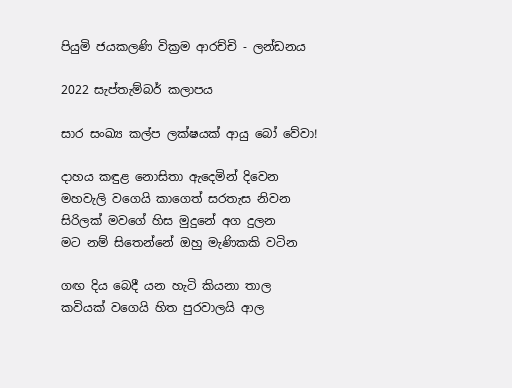පියුමි ජයකලණි වික්‍රම ආරච්චි - ලන්ඩනය

2022 සැප්තැම්බර් කලාපය

සාර සංඛ්‍ය කල්ප ලක්ෂයක් ආයු බෝ වේවා!

දාහය කඳුළ නොසිතා ඇදෙමින් දිවෙන
මහවැලි වගෙයි කාගෙත් සරතැස නිවන
සිරිලක් මවගේ හිස මුදුනේ අග දුලන
මට නම් සිතෙන්නේ ඔහු මැණිකකි වටින

ගඟ දිය බෙදී යන හැටි කියනා තාල
කවියක් වගෙයි හිත පුරවාලයි ආල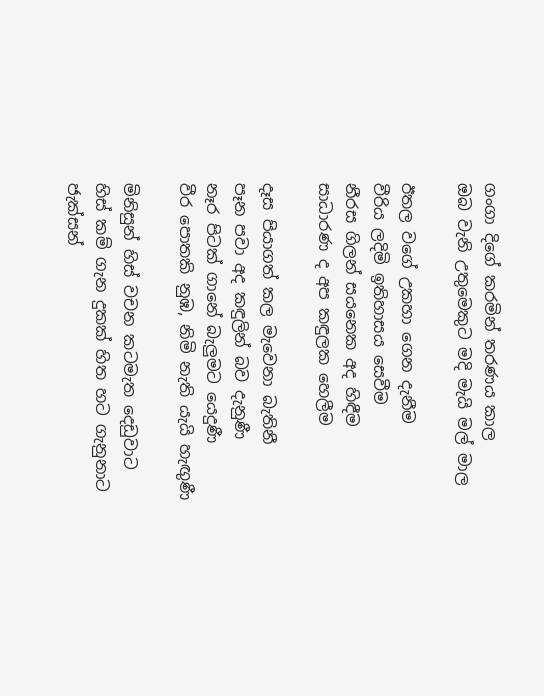ගංගා දිගේ කරමින් තරණය කාල
ඔබ වැනි උතුමෙකුට මදි මැයි මල් මාල

ඊතල වගේ උකහා ගෙන දැනීම
වීරිය ලදිමි ඉතිහාසය සෙවීම
නීරස ගිලන් සයනෙක අද හිඳීම
සාධාරණ ද අප කඳුලක හෙලීම

දෑස පියාගත් කල මැවෙනා බැතිනී
පෑන පවා අද කඳුලින් බව දැනුණී
නෑර පිටක් ගානේ බැලුමට යෙදුණී
වීර පොතකි නුඹ, නිමි නැති යැයි හැඟුණී

මිනිසුන් හිස් වචන කටමැත දෙඩුවාට
හිස් කම් ගැන දුකක් හිත හට ගැනුනාට
ජැක්සන්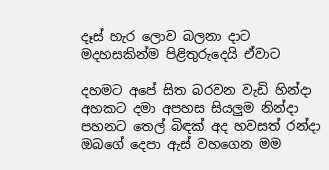දෑස් හැර ලොව බලනා දාට
මදහසකින්ම පිළිතුරුදෙයි ඒවාට

දහමට අපේ සිත බරවන වැඩි හින්දා
අහකට දමා අපහස සියලුම නින්දා
පහනට තෙල් බිඳක් අද හවසත් රන්දා
ඔබගේ දෙපා ඇස් වහගෙන මම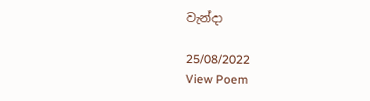වැන්දා

25/08/2022
View Poem